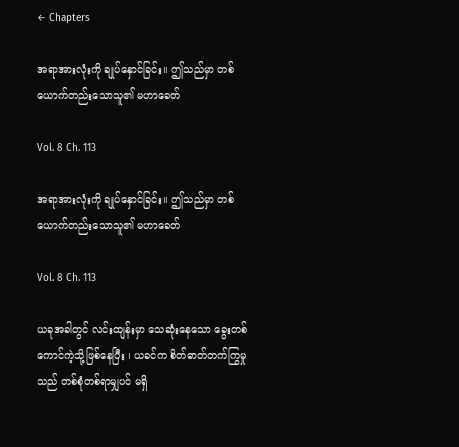← Chapters

အရာအားလုံးကို ချုပ်နှောင်ခြင်း။ ဤသည်မှာ တစ်ယောက်တည်းသောသူ၏ မဟာခေတ်

Vol. 8 Ch. 113

အရာအားလုံးကို ချုပ်နှောင်ခြင်း။ ဤသည်မှာ တစ်ယောက်တည်းသောသူ၏ မဟာခေတ်

Vol. 8 Ch. 113

ယခုအခါတွင် လင်းထျန်းမှာ သေဆုံးနေသော ခွေးတစ်ကောင်ကဲ့သို့ဖြစ်နေပြီး ၊ ယခင်က စိတ်ဓာတ်တက်ကြွမှုသည် တစ်စုံတစ်ရာမျှပင် မရှိ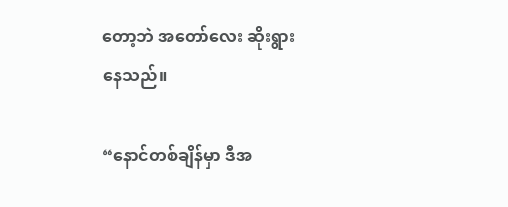တော့ဘဲ အတော်လေး ဆိုးရွားနေသည်။

“နောင်တစ်ချိန်မှာ ဒီအ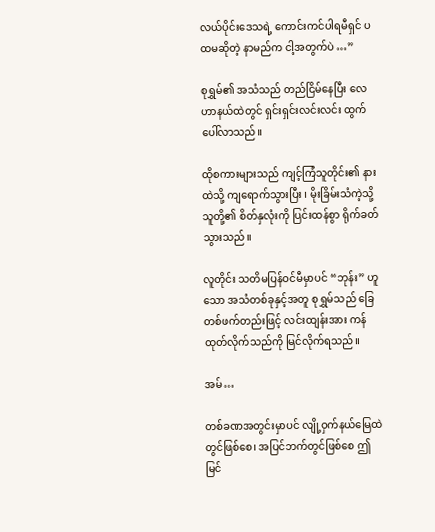လယ်ပိုင်းဒေသရဲ့ ကောင်းကင်ပါရမီရှင် ပထမဆိုတဲ့ နာမည်က ငါ့အတွက်ပဲ …”

စုရွှမ်၏ အသံသည် တည်ငြိမ်နေပြီး လေဟာနယ်ထဲတွင် ရှင်းရှင်းလင်းလင်း ထွက်ပေါ်လာသည်။

ထိုစကားများသည် ကျင့်ကြံသူတိုင်း၏ နားထဲသို့ ကျရောက်သွားပြီး ၊ မိုးခြိမ်းသံကဲ့သို့ သူတို့၏ စိတ်နှလုံးကို ပြင်းထန်စွာ ရိုက်ခတ်သွားသည်။

လူတိုင်း သတိမပြန်ဝင်မီမှာပင် “ဘုန်း” ဟူသော အသံတစ်ခုနှင့်အတူ စုရွှမ်သည် ခြေတစ်ဖက်တည်းဖြင့် လင်းထျန်းအား ကန်ထုတ်လိုက်သည်ကို မြင်လိုက်ရသည်။

အမ်…

တစ်ခဏအတွင်းမှာပင် လျို့ဝှက်နယ်မြေထဲတွင်ဖြစ်စေ၊ အပြင်ဘက်တွင်ဖြစ်စေ ဤမြင်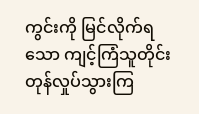ကွင်းကို မြင်လိုက်ရသော ကျင့်ကြံသူတိုင်း တုန်လှုပ်သွားကြ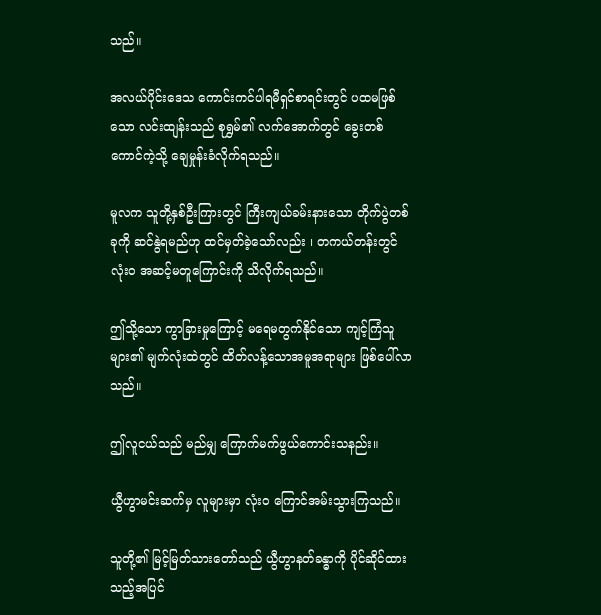သည်။

အလယ်ပိုင်းဒေသ ကောင်းကင်ပါရမီရှင်စာရင်းတွင် ပထမဖြစ်သော လင်းထျန်းသည် စုရွှမ်၏ လက်အောက်တွင် ခွေးတစ်ကောင်ကဲ့သို့ ချေမှုန်းခံလိုက်ရသည်။

မူလက သူတို့နှစ်ဦးကြားတွင် ကြီးကျယ်ခမ်းနားသော တိုက်ပွဲတစ်ခုကို ဆင်နွဲရမည်ဟု ထင်မှတ်ခဲ့သော်လည်း ၊ တကယ်တန်းတွင် လုံးဝ အဆင့်မတူကြောင်းကို သိလိုက်ရသည်။

ဤသို့သော ကွာခြားမှုကြောင့် မရေမတွက်နိုင်သော ကျင့်ကြံသူများ၏ မျက်လုံးထဲတွင် ထိတ်လန့်သောအမူအရာများ ဖြစ်ပေါ်လာသည်။

ဤလူငယ်သည် မည်မျှ ကြောက်မက်ဖွယ်ကောင်းသနည်း။

ယွီဟွာမင်းဆက်မှ လူများမှာ လုံးဝ ကြောင်အမ်းသွားကြသည်။

သူတို့၏ မြင့်မြတ်သားတော်သည် ယွီဟွာနတ်ခန္ဓာကို ပိုင်ဆိုင်ထားသည့်အပြင်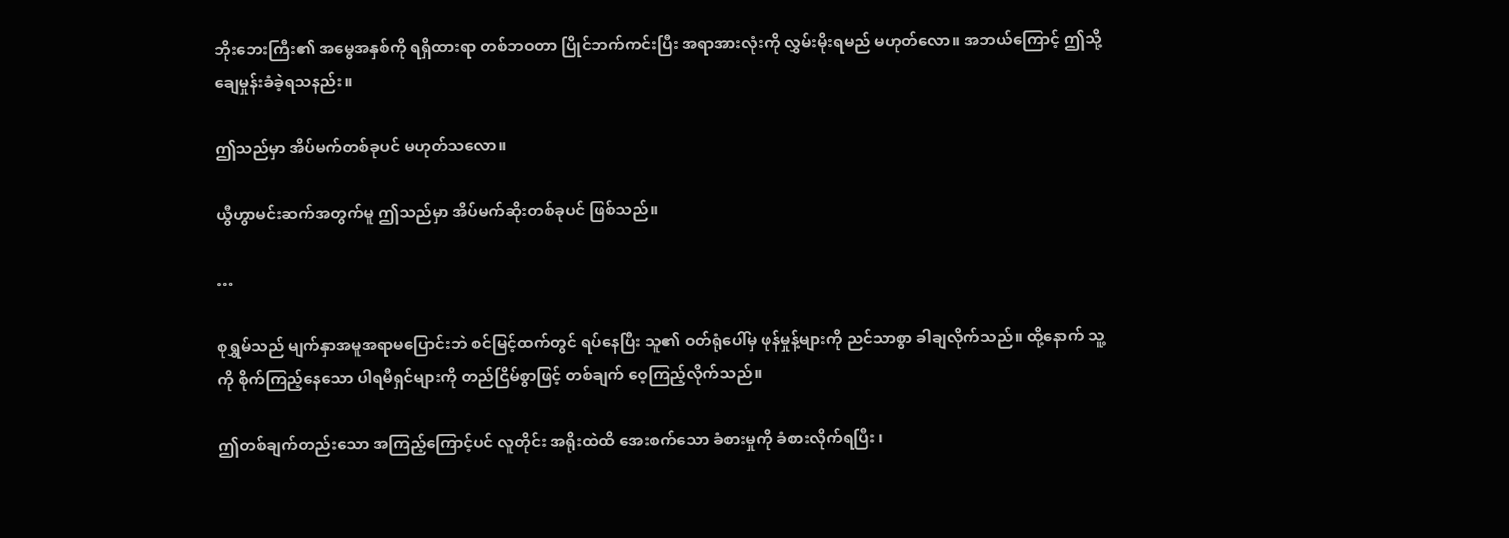ဘိုးဘေးကြီး၏ အမွေအနှစ်ကို ရရှိထားရာ တစ်ဘဝတာ ပြိုင်ဘက်ကင်းပြီး အရာအားလုံးကို လွှမ်းမိုးရမည် မဟုတ်လော။ အဘယ်ကြောင့် ဤသို့ ချေမှုန်းခံခဲ့ရသနည်း။

ဤသည်မှာ အိပ်မက်တစ်ခုပင် မဟုတ်သလော။

ယွီဟွာမင်းဆက်အတွက်မူ ဤသည်မှာ အိပ်မက်ဆိုးတစ်ခုပင် ဖြစ်သည်။

…

စုရွှမ်သည် မျက်နှာအမူအရာမပြောင်းဘဲ စင်မြင့်ထက်တွင် ရပ်နေပြီး သူ၏ ဝတ်ရုံပေါ်မှ ဖုန်မှုန့်များကို ညင်သာစွာ ခါချလိုက်သည်။ ထို့နောက် သူ့ကို စိုက်ကြည့်နေသော ပါရမီရှင်များကို တည်ငြိမ်စွာဖြင့် တစ်ချက် ဝေ့ကြည့်လိုက်သည်။

ဤတစ်ချက်တည်းသော အကြည့်ကြောင့်ပင် လူတိုင်း အရိုးထဲထိ အေးစက်သော ခံစားမှုကို ခံစားလိုက်ရပြီး ၊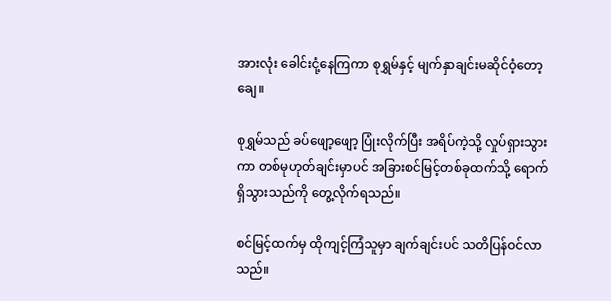အားလုံး ခေါင်းငုံ့‌နေကြကာ စုရွှမ်နှင့် မျက်နှာချင်းမဆိုင်ဝံ့တော့ချေ။

စုရွှမ်သည် ခပ်ဖျော့ဖျော့ ပြုံးလိုက်ပြီး အရိပ်ကဲ့သို့ လှုပ်ရှားသွားကာ တစ်မုဟုတ်ချင်းမှာပင် အခြားစင်မြင့်တစ်ခုထက်သို့ ရောက်ရှိသွားသည်ကို တွေ့လိုက်ရသည်။

စင်မြင့်ထက်မှ ထိုကျင့်ကြံသူမှာ ချက်ချင်းပင် သတိပြန်ဝင်လာသည်။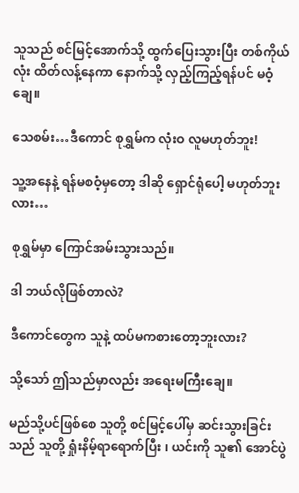သူသည် စင်မြင့်အောက်သို့ ထွက်ပြေးသွားပြီး တစ်ကိုယ်လုံး ထိတ်လန့်နေကာ နောက်သို့ လှည့်ကြည့်ရန်ပင် မဝံ့ချေ။

သေစမ်း…ဒီကောင် စုရွှမ်က လုံးဝ လူမဟုတ်ဘူး!

သူ့အနေနဲ့ ရန်မစဝံ့မှတော့ ဒါဆို ရှောင်ရုံပေါ့ မဟုတ်ဘူးလား…

စုရွှမ်မှာ ကြောင်အမ်းသွားသည်။

ဒါ ဘယ်လိုဖြစ်တာလဲ?

ဒီကောင်တွေက သူနဲ့ ထပ်မကစားတော့ဘူးလား?

သို့သော် ဤသည်မှာလည်း အရေးမကြီးချေ။

မည်သို့ပင်ဖြစ်စေ သူတို့ စင်မြင့်ပေါ်မှ ဆင်းသွားခြင်းသည် သူတို့ ရှုံးနိမ့်ရာရောက်ပြီး ၊ ယင်းကို သူ၏ အောင်ပွဲ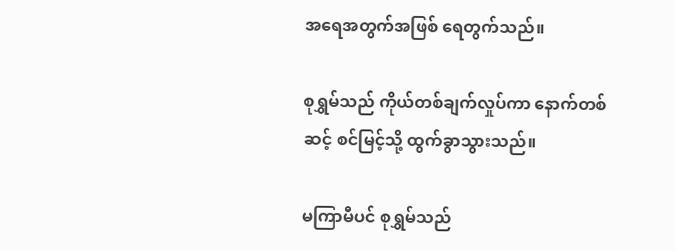အရေအတွက်အဖြစ် ရေတွက်သည်။

စုရွှမ်သည် ကိုယ်တစ်ချက်လှုပ်ကာ နောက်တစ်ဆင့် စင်မြင့်သို့ ထွက်ခွာသွားသည်။

မကြာမီပင် စုရွှမ်သည်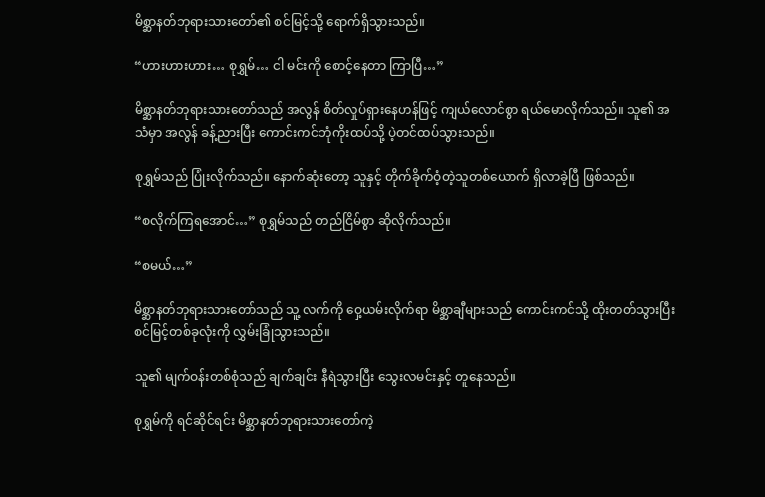မိစ္ဆာနတ်ဘုရားသားတော်၏ စင်မြင့်သို့ ရောက်ရှိသွားသည်။

“ဟားဟားဟား… စုရွှမ်… ငါ မင်းကို စောင့်နေတာ ကြာပြီ…”

မိစ္ဆာနတ်ဘုရားသားတော်သည် အလွန် စိတ်လှုပ်ရှားနေဟန်ဖြင့် ကျယ်လောင်စွာ ရယ်မောလိုက်သည်။ သူ၏ အသံမှာ အလွန် ခန့်ညားပြီး ကောင်းကင်ဘုံကိုးထပ်သို့ ပဲ့တင်ထပ်သွားသည်။

စုရွှမ်သည် ပြုံးလိုက်သည်။ နောက်ဆုံးတော့ သူနှင့် တိုက်ခိုက်ဝံ့တဲ့သူတစ်ယောက် ရှိလာခဲ့ပြီ ဖြစ်သည်။

“စလိုက်ကြရအောင်…” စုရွှမ်သည် တည်ငြိမ်စွာ ဆိုလိုက်သည်။

“စမယ်…”

မိစ္ဆာနတ်ဘုရားသားတော်သည် သူ့ လက်ကို ဝှေ့ယမ်းလိုက်ရာ မိစ္ဆာချီများသည် ကောင်းကင်သို့ ထိုးတတ်သွားပြီး စင်မြင့်တစ်ခုလုံးကို လွှမ်းခြုံသွားသည်။

သူ၏ မျက်ဝန်းတစ်စုံသည် ချက်ချင်း နီရဲသွားပြီး သွေးလမင်းနှင့် တူနေသည်။

စုရွှမ်ကို ရင်ဆိုင်ရင်း မိစ္ဆာနတ်ဘုရားသားတော်ကဲ့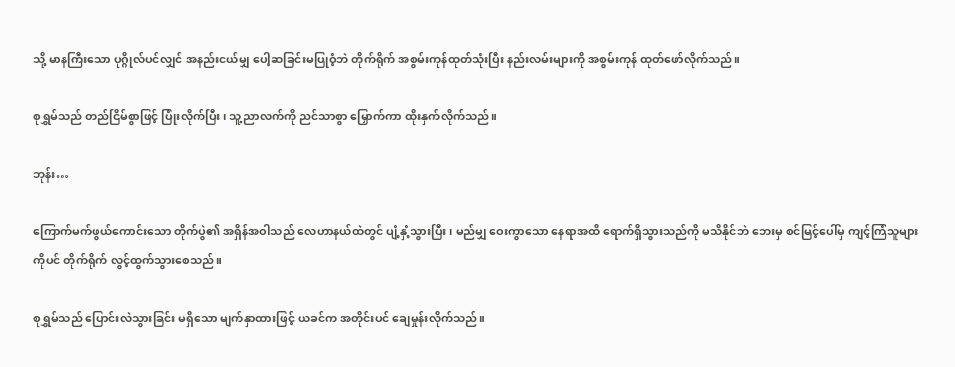သို့ မာနကြီးသော ပုဂ္ဂိုလ်ပင်လျှင် အနည်းငယ်မျှ ပေါ့ဆခြင်းမပြုဝံ့ဘဲ တိုက်ရိုက် အစွမ်းကုန်ထုတ်သုံးပြီး နည်းလမ်းများကို အစွမ်းကုန် ထုတ်ဖော်လိုက်သည်။

စုရွှမ်သည် တည်ငြိမ်စွာဖြင့် ပြုံးလိုက်ပြီး၊ သူ့ညာလက်ကို ညင်သာစွာ မြှောက်ကာ ထိုးနှက်လိုက်သည်။

ဘုန်း…

ကြောက်မက်ဖွယ်ကောင်းသော တိုက်ပွဲ၏ အရှိန်အဝါသည် လေဟာနယ်ထဲတွင် ပျံ့နှံ့သွားပြီး ၊ မည်မျှ ဝေးကွာသော နေရာအထိ ရောက်ရှိသွားသည်ကို မသိနိုင်ဘဲ ဘေးမှ စင်မြင့်ပေါ်မှ ကျင့်ကြံသူများကိုပင် တိုက်ရိုက် လွင့်ထွက်သွားစေသည်။

စုရွှမ်သည် ပြောင်းလဲသွားခြင်း မရှိသော မျက်နှာထားဖြင့် ယခင်က အတိုင်းပင် ချေမှုန်းလိုက်သည်။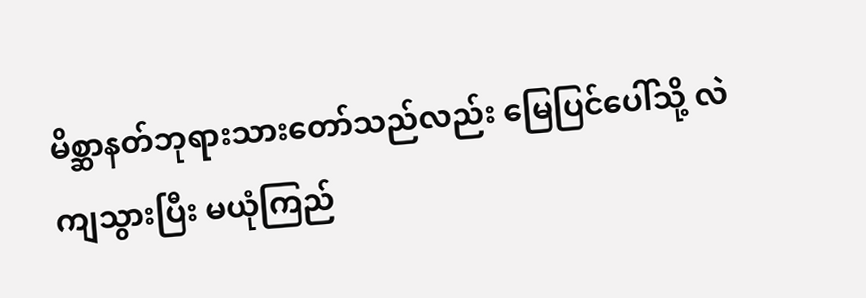မိစ္ဆာနတ်ဘုရားသားတော်သည်လည်း မြေပြင်ပေါ်သို့ လဲကျသွားပြီး မယုံကြည်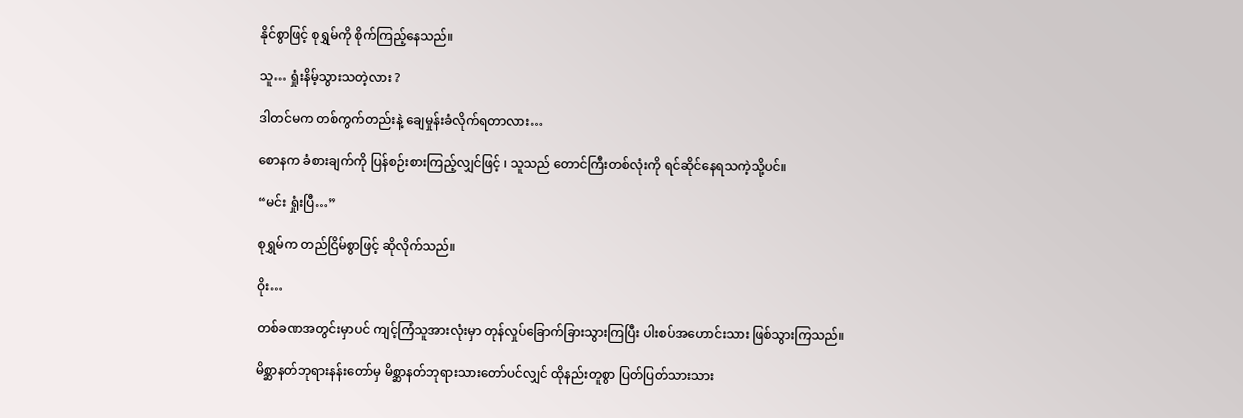နိုင်စွာဖြင့် စုရွှမ်ကို စိုက်ကြည့်နေသည်။

သူ… ရှုံးနိမ့်သွားသတဲ့လား ?

ဒါတင်မက တစ်ကွက်တည်းနဲ့ ချေမှုန်းခံလိုက်ရတာလား…

စောနက ခံစားချက်ကို ပြန်စဉ်းစားကြည့်လျှင်ဖြင့် ၊ သူသည် တောင်ကြီးတစ်လုံးကို ရင်ဆိုင်နေရသကဲ့သို့ပင်။

“မင်း ရှုံးပြီ…”

စုရွှမ်က တည်ငြိမ်စွာဖြင့် ဆိုလိုက်သည်။

ဝိုး…

တစ်ခဏအတွင်းမှာပင် ကျင့်ကြံသူအားလုံးမှာ တုန်လှုပ်ခြောက်ခြားသွားကြပြီး ပါးစပ်အဟောင်းသား ဖြစ်သွားကြသည်။

မိစ္ဆာနတ်ဘုရားနန်းတော်မှ မိစ္ဆာနတ်ဘုရားသားတော်ပင်လျှင် ထိုနည်းတူစွာ ပြတ်ပြတ်သားသား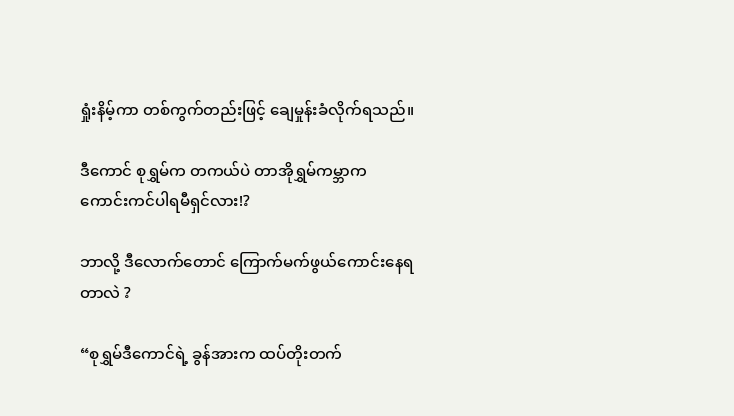ရှုံးနိမ့်ကာ တစ်ကွက်တည်းဖြင့် ချေမှုန်းခံလိုက်ရသည်။

ဒီကောင် စုရွှမ်က တကယ်ပဲ တာအိုရွှမ်ကမ္ဘာက ကောင်းကင်ပါရမီရှင်လား!?

ဘာလို့ ဒီလောက်တောင် ကြောက်မက်ဖွယ်ကောင်းနေရတာလဲ ?

“စုရွှမ်ဒီကောင်ရဲ့ ခွန်အားက ထပ်တိုးတက်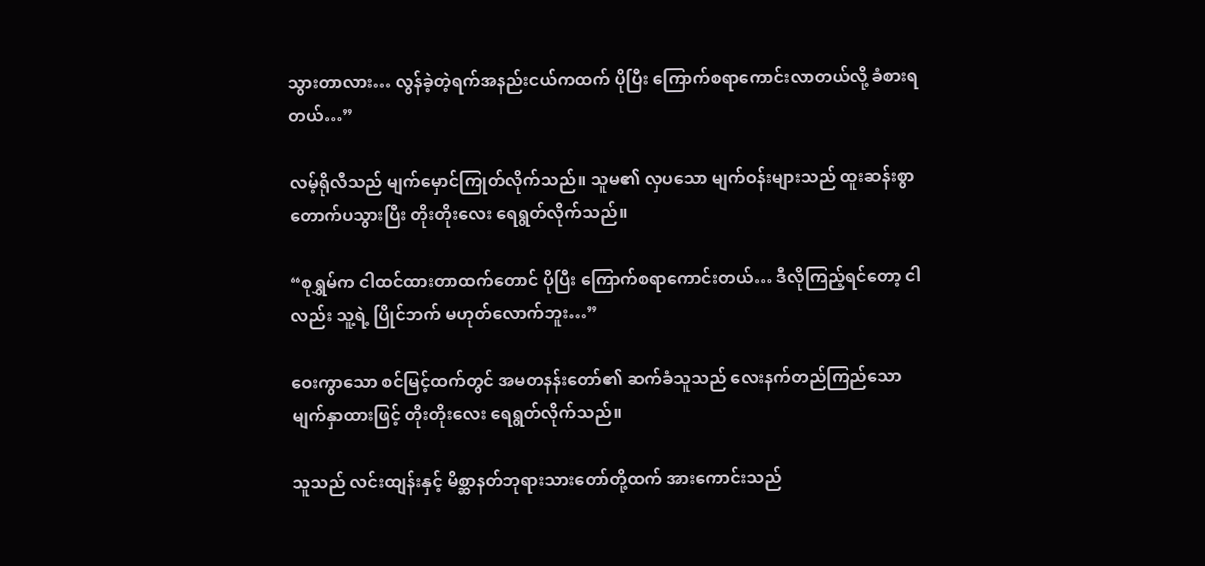သွားတာလား… လွန်ခဲ့တဲ့ရက်အနည်းငယ်ကထက် ပိုပြီး ကြောက်စရာကောင်းလာတယ်လို့ ခံစားရတယ်…”

လမ့်ရိုလီသည် မျက်မှောင်ကြုတ်လိုက်သည်။ သူမ၏ လှပသော မျက်ဝန်းများသည် ထူးဆန်းစွာ တောက်ပသွားပြီး တိုးတိုးလေး ရေရွတ်လိုက်သည်။

“စုရွှမ်က ငါထင်ထားတာထက်တောင် ပိုပြီး ကြောက်စရာကောင်းတယ်… ဒီလိုကြည့်ရင်တော့ ငါလည်း သူ့ရဲ့ ပြိုင်ဘက် မဟုတ်လောက်ဘူး…”

ဝေးကွာသော စင်မြင့်ထက်တွင် အမတနန်းတော်၏ ဆက်ခံသူသည် လေးနက်တည်ကြည်သော မျက်နှာထားဖြင့် တိုးတိုးလေး ရေရွတ်လိုက်သည်။

သူသည် လင်းထျန်းနှင့် မိစ္ဆာနတ်ဘုရားသားတော်တို့ထက် အားကောင်းသည်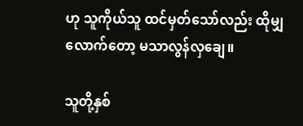ဟု သူကိုယ်သူ ထင်မှတ်သော်လည်း ထိုမျှလောက်တော့ မသာလွန်လှချေ။

သူတို့နှစ်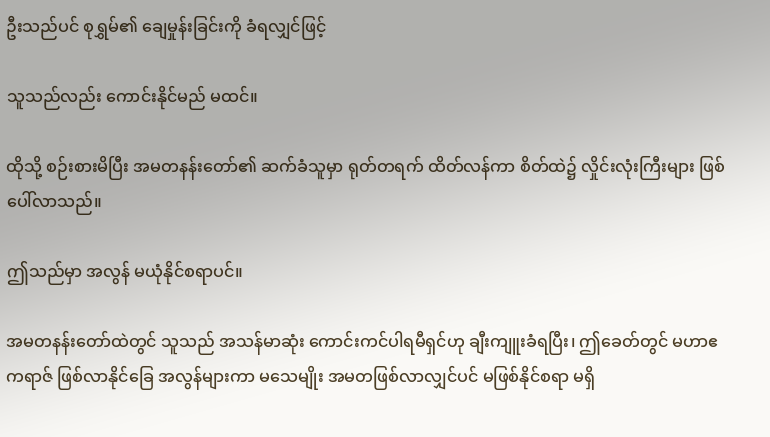ဦးသည်ပင် စုရွှမ်၏ ချေမှုန်းခြင်းကို ခံရလျှင်ဖြင့်

သူသည်လည်း‌ ကောင်းနိုင်မည် မထင်။

ထိုသို့ စဉ်းစားမိပြီး အမတနန်းတော်၏ ဆက်ခံသူမှာ ရုတ်တရက် ထိတ်လန်ကာ စိတ်ထဲ၌ လှိုင်းလုံးကြီးများ ဖြစ်ပေါ်လာသည်။

ဤသည်မှာ အလွန် မယုံနိုင်စရာပင်။

အမတနန်းတော်ထဲတွင် သူသည် အသန်မာဆုံး ကောင်းကင်ပါရမီရှင်ဟု ချီးကျူးခံရပြီး၊ ဤခေတ်တွင် မဟာဧကရာဇ် ဖြစ်လာနိုင်ခြေ အလွန်များကာ မသေမျိုး အမတဖြစ်လာလျှင်ပင် မဖြစ်နိုင်စရာ မရှိ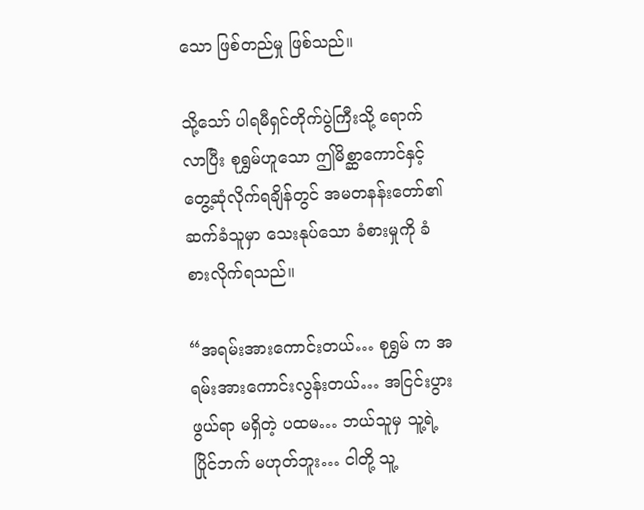သော ဖြစ်တည်မှု ဖြစ်သည်။

သို့သော် ပါရမီရှင်တိုက်ပွဲကြီးသို့ ရောက်လာပြီး စုရွှမ်ဟူသော ဤမိစ္ဆာကောင်နှင့် တွေ့ဆုံလိုက်ရချိန်တွင် အမတနန်းတော်၏ ဆက်ခံသူမှာ သေးနုပ်သော ခံစားမှုကို ခံစားလိုက်ရသည်။

“အရမ်းအားကောင်းတယ်… စုရွှမ် က အရမ်းအားကောင်းလွန်းတယ်… အငြင်းပွားဖွယ်ရာ မရှိတဲ့ ပထမ… ဘယ်သူမှ သူ့ရဲ့ ပြိုင်ဘက် မဟုတ်ဘူး… ငါတို့ သူ့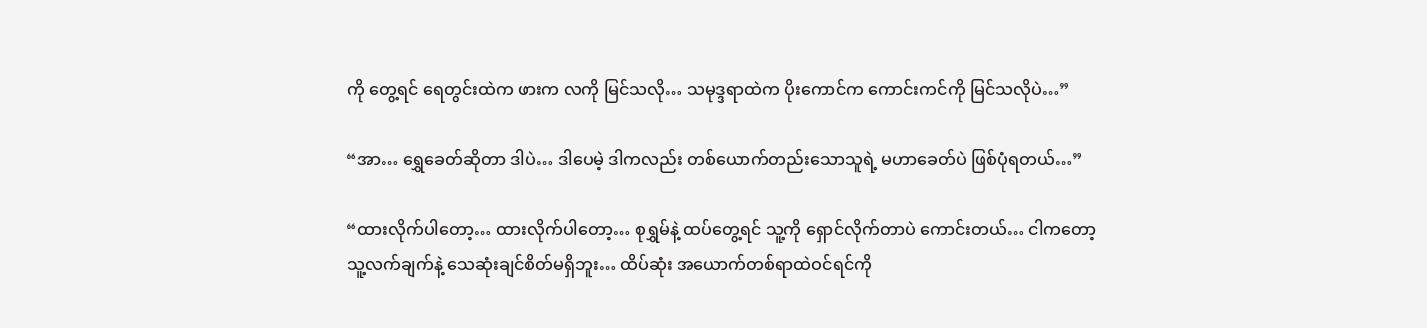ကို တွေ့ရင် ရေတွင်းထဲက ဖားက လကို မြင်သလို… သမုဒ္ဒရာထဲက ပိုးကောင်က ကောင်းကင်ကို မြင်သလိုပဲ…”

“အာ… ရွှေခေတ်ဆိုတာ ဒါပဲ… ဒါပေမဲ့ ဒါကလည်း တစ်ယောက်တည်းသောသူရဲ့ မဟာခေတ်ပဲ ဖြစ်ပုံရတယ်…”

“ထားလိုက်ပါတော့… ထားလိုက်ပါတော့… စုရွှမ်နဲ့ ထပ်တွေ့ရင် သူ့ကို ရှောင်လိုက်တာပဲ ကောင်းတယ်… ငါကတော့ သူ့လက်ချက်နဲ့ သေဆုံးချင်စိတ်မရှိဘူး… ထိပ်ဆုံး အယောက်တစ်ရာထဲဝင်ရင်ကို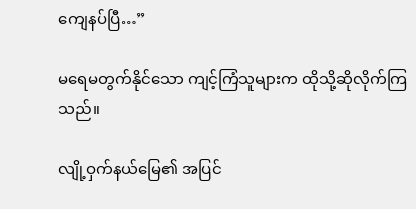ကျေနပ်ပြီ…”

မရေမတွက်နိုင်သော ကျင့်ကြံသူများက ထိုသို့ဆိုလိုက်ကြသည်။

လျို့ဝှက်နယ်မြေ၏ အပြင်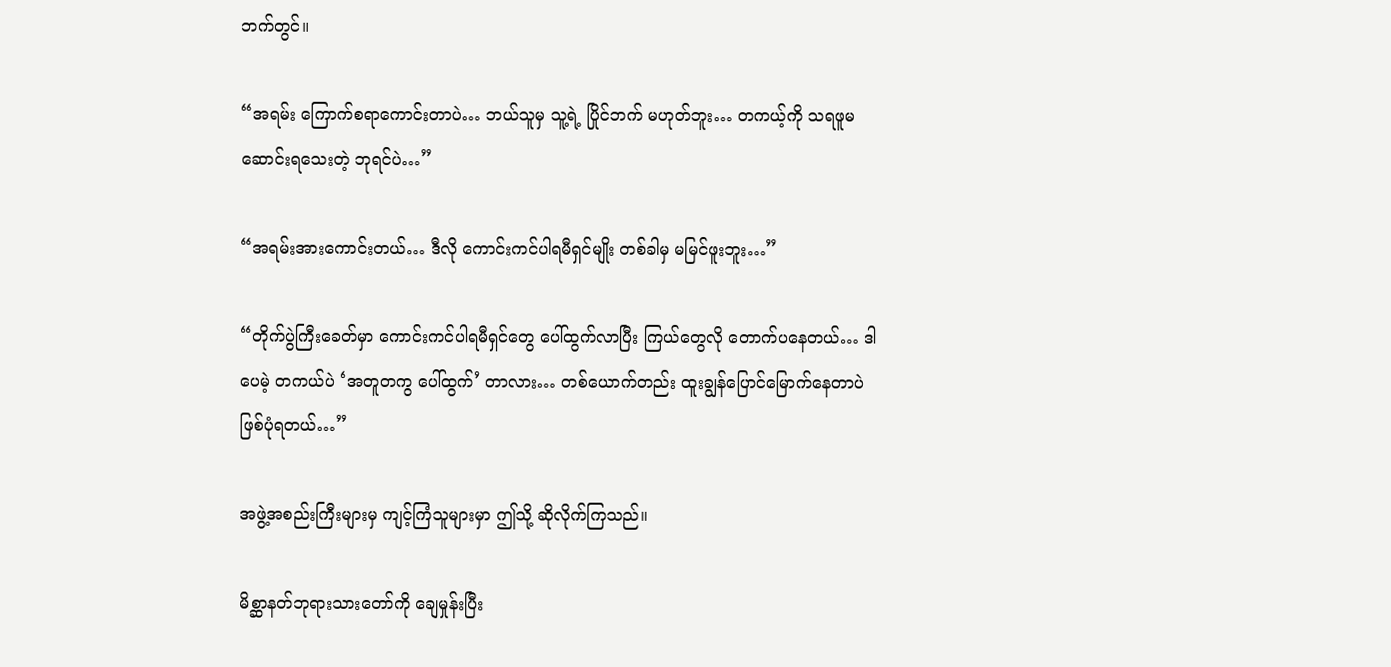ဘက်တွင်။

“အရမ်း ကြောက်စရာကောင်းတာပဲ… ဘယ်သူမှ သူ့ရဲ့ ပြိုင်ဘက် မဟုတ်ဘူး… တကယ့်ကို သရဖူမဆောင်းရသေးတဲ့ ဘုရင်ပဲ…”

“အရမ်းအားကောင်းတယ်… ဒီလို ကောင်းကင်ပါရမီရှင်မျိုး တစ်ခါမှ မမြင်ဖူးဘူး…”

“တိုက်ပွဲကြီးခေတ်မှာ ကောင်းကင်ပါရမီရှင်တွေ ပေါ်ထွက်လာပြီး ကြယ်တွေလို တောက်ပနေတယ်… ဒါပေမဲ့ တကယ်ပဲ ‘အတူတကွ ပေါ်ထွက်’ တာလား… တစ်ယောက်တည်း ထူးချွန်ပြောင်မြောက်နေတာပဲ ဖြစ်ပုံရတယ်…”

အဖွဲ့အစည်းကြီးများမှ ကျင့်ကြံသူများမှာ ဤသို့ ဆိုလိုက်ကြသည်။

မိစ္ဆာနတ်ဘုရားသားတော်ကို ချေမှုန်းပြီး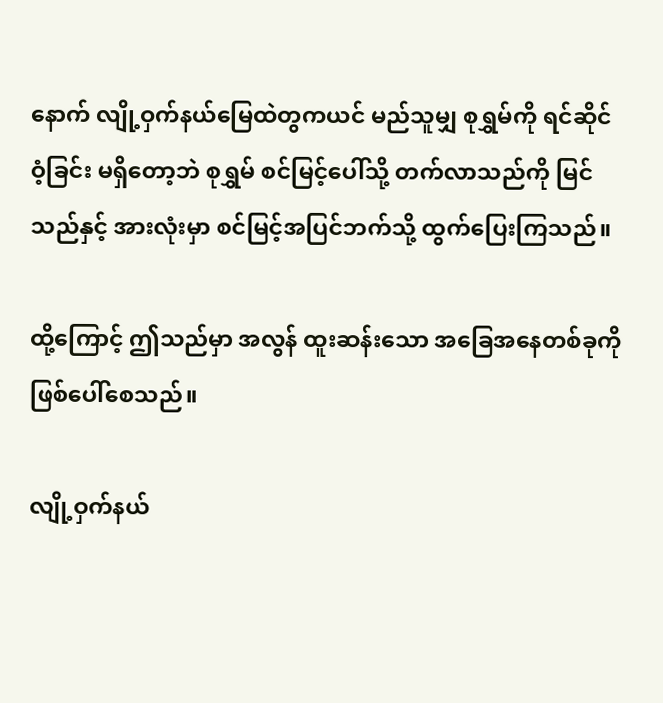နောက် လျို့ဝှက်နယ်မြေထဲတွကယင် မည်သူမျှ စုရွှမ်ကို ရင်ဆိုင်ဝံ့ခြင်း မရှိတော့ဘဲ စုရွှမ် စင်မြင့်ပေါ်သို့ တက်လာသည်ကို မြင်သည်နှင့် အားလုံးမှာ စင်မြင့်အပြင်ဘက်သို့ ထွက်ပြေးကြသည်။

ထို့ကြောင့် ဤသည်မှာ အလွန် ထူးဆန်းသော အခြေအနေတစ်ခုကို ဖြစ်ပေါ်စေသည်။

လျို့ဝှက်နယ်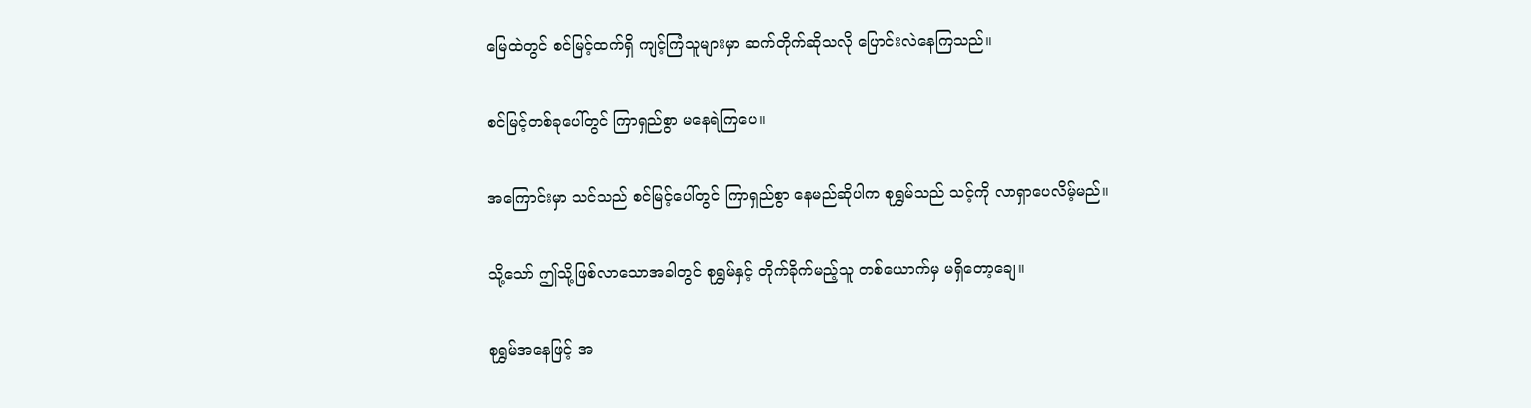မြေထဲတွင် စင်မြင့်ထက်ရှိ ကျင့်ကြံသူများမှာ ဆက်တိုက်ဆိုသလို ပြောင်းလဲနေကြသည်။

စင်မြင့်တစ်ခုပေါ်တွင် ကြာရှည်စွာ မနေရဲကြ‌ပေ။

အကြောင်းမှာ သင်သည် စင်မြင့်ပေါ်တွင် ကြာရှည်စွာ နေမည်ဆိုပါက စုရွှမ်သည် သင့်ကို လာရှာပေလိမ့်မည်။

သို့သော် ဤသို့ဖြစ်လာသောအခါတွင် စုရွှမ်နှင့် တိုက်ခိုက်မည့်သူ တစ်ယောက်မှ မရှိတော့ချေ။

စုရွှမ်အနေဖြင့် အ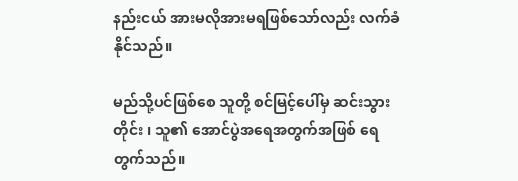နည်းငယ် အားမလိုအားမရဖြစ်သော်လည်း လက်ခံနိုင်သည်။

မည်သို့ပင်ဖြစ်စေ သူတို့ စင်မြင့်ပေါ်မှ ဆင်းသွားတိုင်း ၊ သူ၏ အောင်ပွဲအရေအတွက်အဖြစ် ရေတွက်သည်။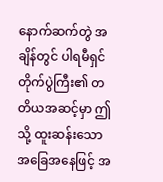နောက်ဆက်တွဲ အချိန်တွင် ပါရမီရှင်တိုက်ပွဲကြီး၏ တတိယအဆင့်မှာ ဤသို့ ထူးဆန်းသော အခြေအနေဖြင့် အ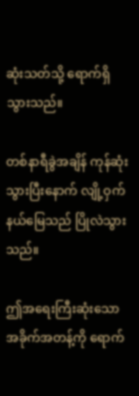ဆုံးသတ်သို့ ရောက်ရှိသွားသည်။

တစ်နာရီခွဲအချိန် ကုန်ဆုံးသွားပြီးနောက် လျို့ဝှက်နယ်မြေသည် ပြိုလဲသွားသည်။

ဤအရေးကြီးဆုံးသော အခိုက်အတန့်ကို ရောက်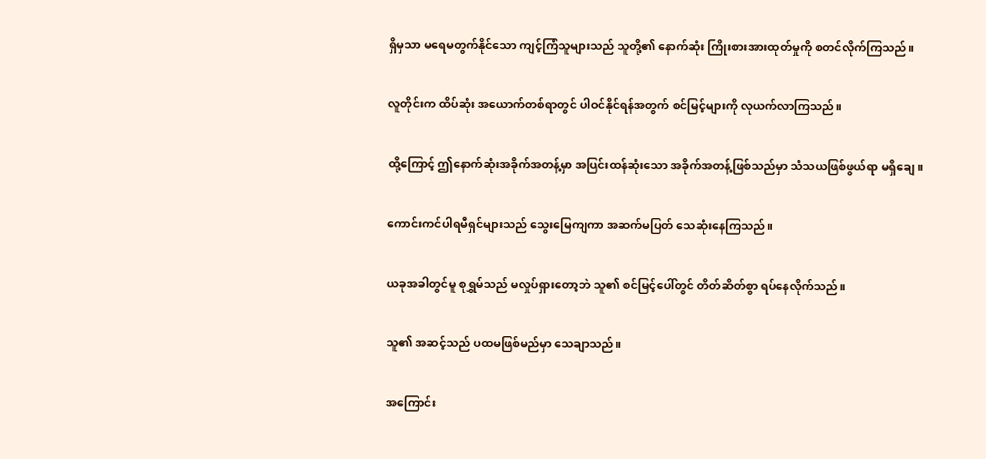ရှိမှသာ မရေမတွက်နိုင်သော ကျင့်ကြံသူများသည် သူတို့၏ နောက်ဆုံး ကြိုးစားအားထုတ်မှုကို စတင်လိုက်ကြသည်။

လူတိုင်းက ထိပ်ဆုံး အယောက်တစ်ရာတွင် ပါဝင်နိုင်ရန်အတွက် စင်မြင့်များကို လုယက်လာကြသည်။

ထို့ကြောင့် ဤနောက်ဆုံးအခိုက်အတန့်မှာ အပြင်းထန်ဆုံးသော အခိုက်အတန့်ဖြစ်သည်မှာ သံသယဖြစ်ဖွယ်ရာ မရှိချေ။

ကောင်းကင်ပါရမီရှင်များသည် သွေးမြေကျကာ အဆက်မပြတ် သေဆုံးနေကြသည်။

ယခုအခါတွင်မူ စုရွှမ်သည် မလှုပ်ရှားတော့ဘဲ သူ၏ စင်မြင့်ပေါ်တွင် တိတ်ဆိတ်စွာ ရပ်နေလိုက်သည်။

သူ၏ အဆင့်သည် ပထမဖြစ်မည်မှာ သေချာသည်။

အကြောင်း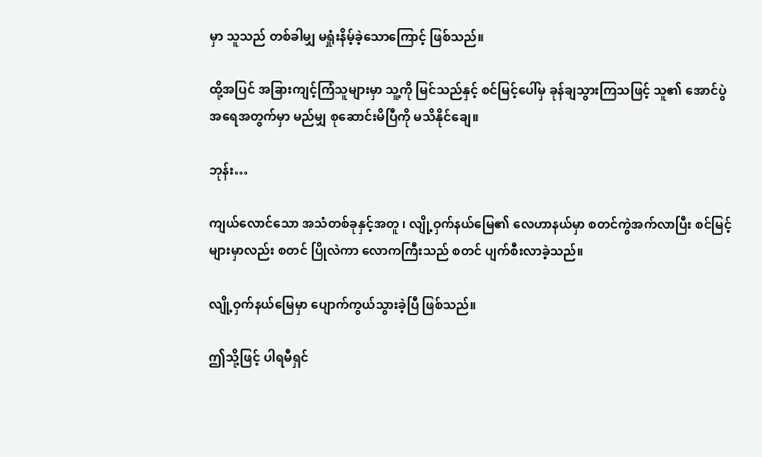မှာ သူသည် တစ်ခါမျှ မရှုံးနိမ့်ခဲ့သောကြောင့် ဖြစ်သည်။

ထို့အပြင် အခြားကျင့်ကြံသူများမှာ သူ့ကို မြင်သည်နှင့် စင်မြင့်ပေါ်မှ ခုန်ချသွားကြသဖြင့် သူ၏ အောင်ပွဲအရေအတွက်မှာ မည်မျှ စုဆောင်းမိပြီကို မသိနိုင်ချေ။

ဘုန်း…

ကျယ်လောင်သော အသံတစ်ခုနှင့်အတူ ၊ လျို့ဝှက်နယ်မြေ၏ လေဟာနယ်မှာ စတင်ကွဲအက်လာပြီး စင်မြင့်များမှာလည်း စတင် ပြိုလဲကာ လောကကြီးသည် စတင် ပျက်စီးလာခဲ့သည်။

လျို့ဝှက်နယ်မြေမှာ ပျောက်ကွယ်သွားခဲ့ပြီ ဖြစ်သည်။

ဤသို့ဖြင့် ပါရမီရှင်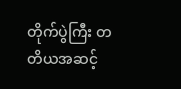တိုက်ပွဲကြီး တတိယအဆင့်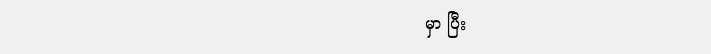မှာ ပြီး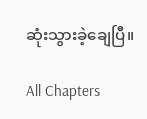ဆုံးသွားခဲ့ချေပြီ။

All Chapters